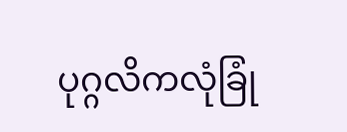ပုဂ္ဂလိကလုံခြုံ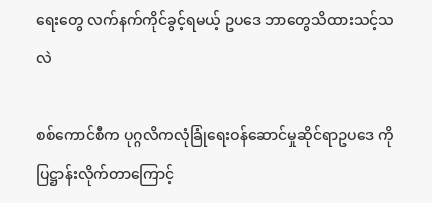ရေးတွေ လက်နက်ကိုင်ခွင့်ရမယ့် ဥပဒေ ဘာတွေသိထားသင့်သလဲ

စစ်ကောင်စီက ပုဂ္ဂလိကလုံခြုံရေးဝန်ဆောင်မှုဆိုင်ရာဥပဒေ ကို ပြဋ္ဌာန်းလိုက်တာကြောင့်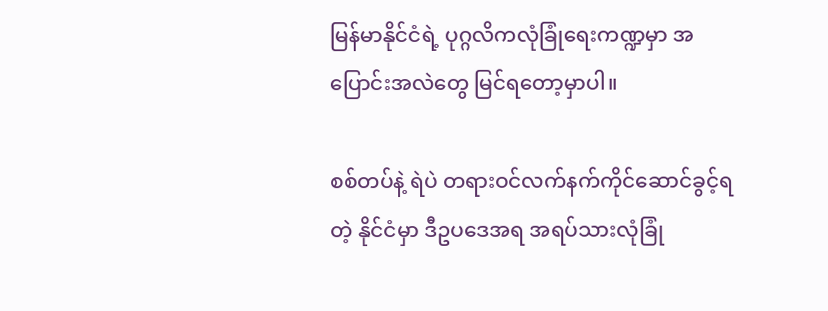မြန်မာနိုင်ငံရဲ့ ပုဂ္ဂလိကလုံခြုံရေးကဏ္ဍမှာ အပြောင်းအလဲတွေ မြင်ရတော့မှာပါ။

စစ်တပ်နဲ့ ရဲပဲ တရားဝင်လက်နက်ကိုင်ဆောင်ခွင့်ရတဲ့ နိုင်ငံမှာ ဒီဥပဒေအရ အရပ်သားလုံခြုံ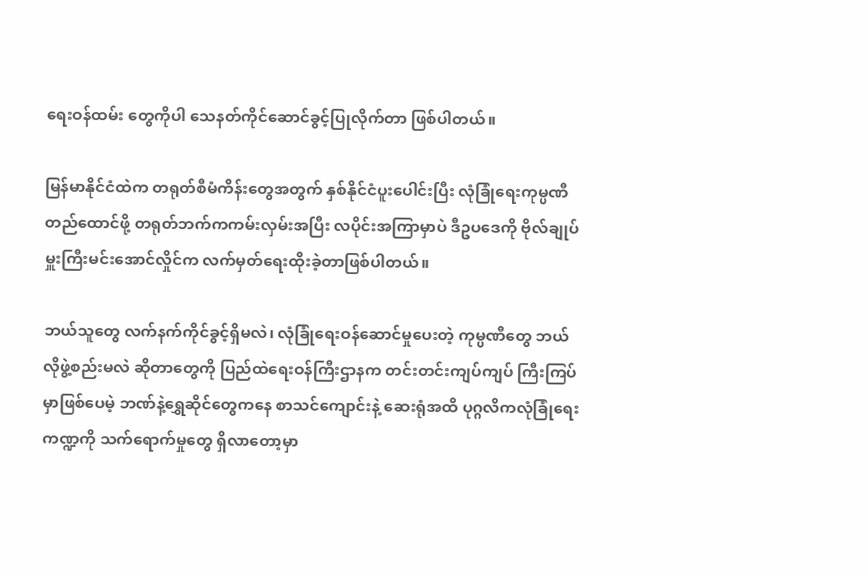ရေးဝန်ထမ်း တွေကိုပါ သေနတ်ကိုင်ဆောင်ခွင့်ပြုလိုက်တာ ဖြစ်ပါတယ်။

မြန်မာနိုင်ငံထဲက တရုတ်စီမံကိန်းတွေအတွက် နှစ်နိုင်ငံပူးပေါင်းပြီး လုံခြုံရေးကုမ္ပဏီတည်ထောင်ဖို့ တရုတ်ဘက်ကကမ်းလှမ်းအပြီး လပိုင်းအကြာမှာပဲ ဒီဥပဒေကို ဗိုလ်ချုပ်မှူးကြီးမင်းအောင်လှိုင်က လက်မှတ်ရေးထိုးခဲ့တာဖြစ်ပါတယ်။

ဘယ်သူတွေ လက်နက်ကိုင်ခွင့်ရှိမလဲ၊ လုံခြုံရေးဝန်ဆောင်မှုပေးတဲ့ ကုမ္ပဏီတွေ ဘယ်လိုဖွဲ့စည်းမလဲ ဆိုတာတွေကို ပြည်ထဲရေးဝန်ကြီးဌာနက တင်းတင်းကျပ်ကျပ် ကြီးကြပ်မှာဖြစ်ပေမဲ့ ဘဏ်နဲ့ရွှေဆိုင်တွေကနေ စာသင်ကျောင်းနဲ့ ဆေးရုံအထိ ပုဂ္ဂလိကလုံခြုံရေးကဏ္ဍကို သက်ရောက်မှုတွေ ရှိလာတော့မှာ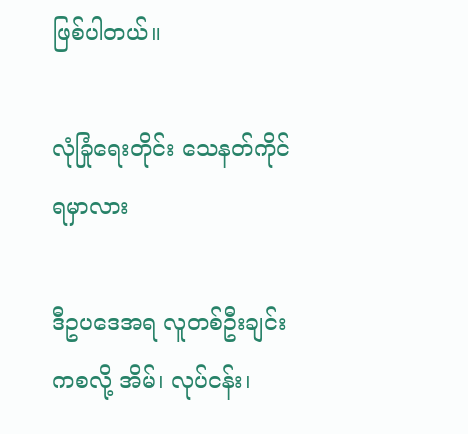ဖြစ်ပါတယ်။

လုံခြုံရေးတိုင်း သေနတ်ကိုင်ရမှာလား

ဒီဥပဒေအရ လူတစ်ဦးချင်းကစလို့ အိမ်၊ လုပ်ငန်း၊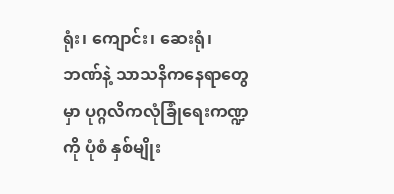ရုံး၊ ကျောင်း၊ ဆေးရုံ၊ ဘဏ်နဲ့ သာသနိကနေရာတွေမှာ ပုဂ္ဂလိကလုံခြုံရေးကဏ္ဍကို ပုံစံ နှစ်မျိုး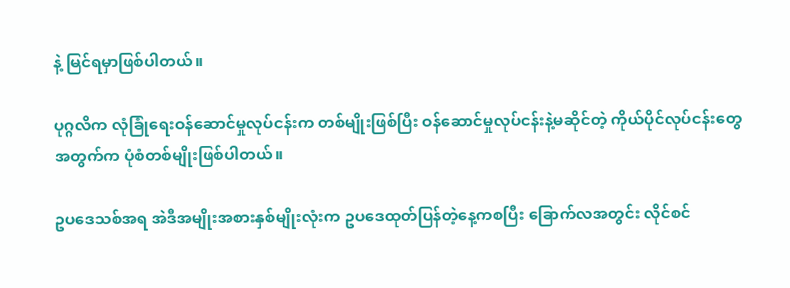နဲ့ မြင်ရမှာဖြစ်ပါတယ်။

ပုဂ္ဂလိက လုံခြုံရေးဝန်ဆောင်မှုလုပ်ငန်းက တစ်မျိုးဖြစ်ပြီး ဝန်ဆောင်မှုလုပ်ငန်းနဲ့မဆိုင်တဲ့ ကိုယ်ပိုင်လုပ်ငန်းတွေအတွက်က ပုံစံတစ်မျိုးဖြစ်ပါတယ်။

ဥပဒေသစ်အရ အဲဒီအမျိုးအစားနှစ်မျိုးလုံးက ဥပဒေထုတ်ပြန်တဲ့နေ့ကစပြီး ခြောက်လအတွင်း လိုင်စင်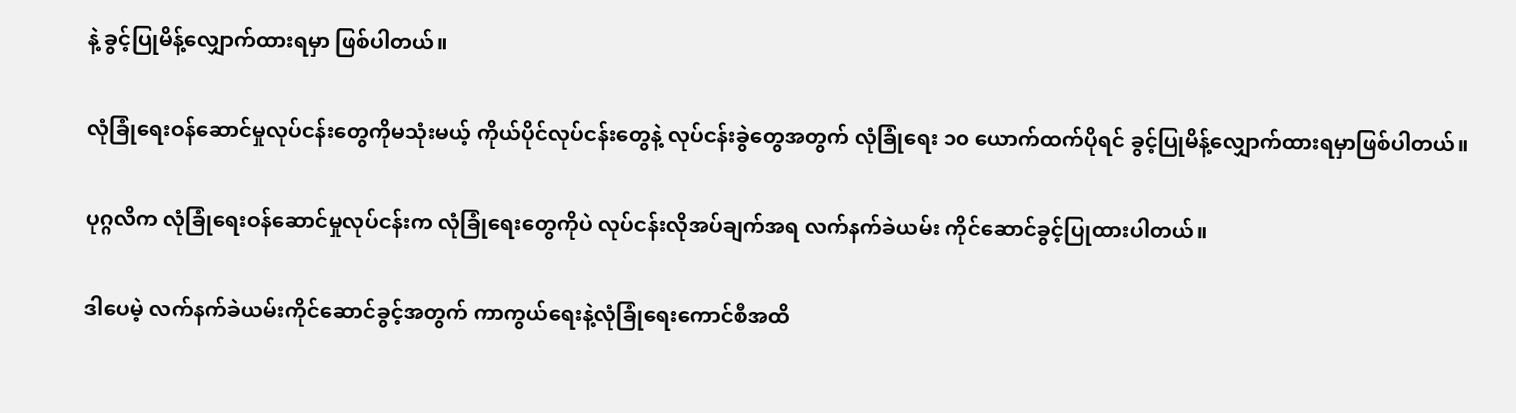နဲ့ ခွင့်ပြုမိန့်လျှောက်ထားရမှာ ဖြစ်ပါတယ်။

လုံခြုံရေးဝန်ဆောင်မှုလုပ်ငန်းတွေကိုမသုံးမယ့် ကိုယ်ပိုင်လုပ်ငန်းတွေနဲ့ လုပ်ငန်းခွဲတွေအတွက် လုံခြုံရေး ၁၀ ယောက်ထက်ပိုရင် ခွင့်ပြုမိန့်လျှောက်ထားရမှာဖြစ်ပါတယ်။

ပုဂ္ဂလိက လုံခြုံရေးဝန်ဆောင်မှုလုပ်ငန်းက လုံခြုံရေးတွေကိုပဲ လုပ်ငန်းလိုအပ်ချက်အရ လက်နက်ခဲယမ်း ကိုင်ဆောင်ခွင့်ပြုထားပါတယ်။

ဒါပေမဲ့ လက်နက်ခဲယမ်းကိုင်ဆောင်ခွင့်အတွက် ကာကွယ်ရေးနဲ့လုံခြုံရေးကောင်စီအထိ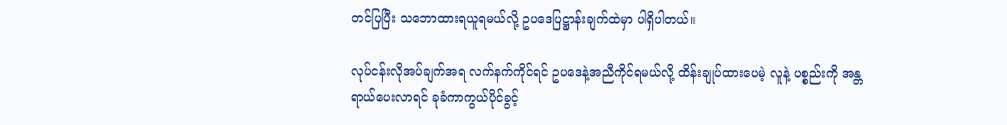တင်ပြပြီး သဘောထားရယူရမယ်လို့ ဥပဒေပြဋ္ဌာန်းချက်ထဲမှာ ပါရှိပါတယ်။

လုပ်ငန်းလိုအပ်ချက်အရ လက်နက်ကိုင်ရင် ဥပဒေနဲ့အညီကိုင်ရမယ်လို့ ထိန်းချုပ်ထားပေမဲ့ လူနဲ့ ပစ္စည်းကို အန္တရာယ်ပေးလာရင် ခုခံကာကွယ်ပိုင်ခွင့်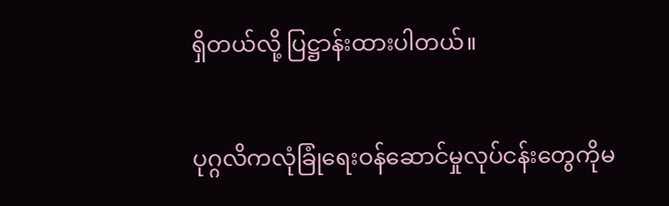ရှိတယ်လို့ ပြဋ္ဌာန်းထားပါတယ်။

ပုဂ္ဂလိကလုံခြုံရေးဝန်ဆောင်မှုလုပ်ငန်းတွေကိုမ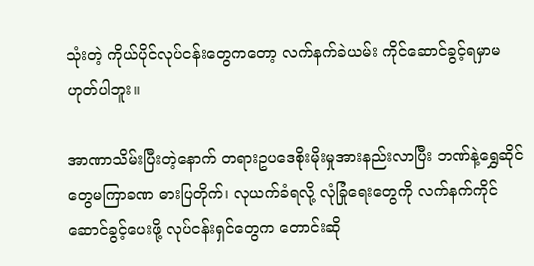သုံးတဲ့ ကိုယ်ပိုင်လုပ်ငန်းတွေကတော့ လက်နက်ခဲယမ်း ကိုင်ဆောင်ခွင့်ရမှာမဟုတ်ပါဘူး။

အာဏာသိမ်းပြီးတဲ့နောက် တရားဥပဒေစိုးမိုးမှုအားနည်းလာပြီး ဘဏ်နဲ့ရွှေဆိုင်တွေမကြာခဏ ဓားပြတိုက်၊ လုယက်ခံရလို့ လုံခြုံရေးတွေကို လက်နက်ကိုင်ဆောင်ခွင့်ပေးဖို့ လုပ်ငန်းရှင်တွေက တောင်းဆို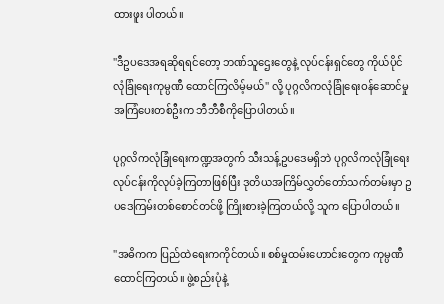ထားဖူး ပါတယ်။

''ဒီဥပဒေအရဆိုရရင်တော့ ဘဏ်သူဌေးတွေနဲ့ လုပ်ငန်းရှင်တွေ ကိုယ်ပိုင်လုံခြုံရေးကုမ္ပဏီ ထောင်ကြလိမ့်မယ်'' လို့ ပုဂ္ဂလိကလုံခြုံရေးဝန်ဆောင်မှု အကြံပေးတစ်ဦးက ဘီဘီစီကိုပြောပါတယ်။

ပုဂ္ဂလိကလုံခြုံရေးကဏ္ဍအတွက် သီးသန့်ဥပဒေမရှိဘဲ ပုဂ္ဂလိကလုံခြုံရေးလုပ်ငန်းကိုလုပ်ခဲ့ကြတာဖြစ်ပြီး ဒုတိယအကြိမ်လွှတ်တော်သက်တမ်းမှာ ဥပဒေကြမ်းတစ်စောင်တင်ဖို့ ကြိုးစားခဲ့ကြတယ်လို့ သူက ပြောပါတယ်။

''အဓိကက ပြည်ထဲရေးကကိုင်တယ်။ စစ်မှုထမ်းဟောင်းတွေက ကုမ္ပဏီထောင်ကြတယ်။ ဖွဲ့စည်းပုံနဲ့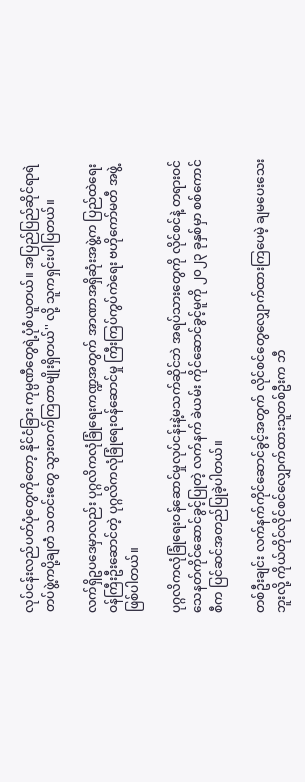လုပ်ငန်းလည်ပတ်ပုံတွေကိုတော့ နိုင်ငံခြား ကုမ္ပဏီတွေရဲ့ပုံစံယူတယ်။ အပြည်ပြည်ဆိုင်ရာရဲတပ်ဖွဲ့ကပို့ချတဲံ သတင်းတွေ သွားတက်ကြတာမျိုးရှိတယ်'' လို့ သူကရှင်းပါပြတယ်။

လက်ရှိဥပဒေမှာလည်း ပုဂ္ဂလိကလုံခြုံရေးကဏ္ဍအတွက် အာဏာအရှိဆုံးအဖွဲ့က ပြည်ထဲရေးဝန်ကြီးဦးဆောင်တဲ့ ပုဂ္ဂလိကလုံခြုံရေးဝန်ဆောင်မှု ကြီးကြပ်ကွပ်ကဲရေး ဗဟိုကော်မတီ အဖွဲ့ဖြစ်ပါတယ်။

ပုဂ္ဂလိကလုံခြုံရေးဝန်ဆောင်မှုလုပ်ငန်းနဲ့မသက်ဆိုင်ဘဲ အရပ်သားတွေကို လိုင်စင်နဲ့ တရားဝင်သေနတ်ကိုင်ဆောင်ခွင့်ပြုတဲ့ လက်နက် ခဲယမ်း ကိုင်ဆောင်ခွင့်မူကို ၂၀၂၃ ခုနှစ်မှာ စစ်ကောင်စီက ပြင်ဆင်အတည်ပြုခဲ့ပါတယ်။

တစ်ဦးချင်း လက်နက်ကိုင်ဆောင်ခွင့်အတွက် လိုင်စင်တွေလျှောက်ထားကြပေမဲ့ ချမပေးသေးဘူးလို့ ကိုယ်တိုင်လိုင်စင်လျှောက်ထားသူတစ်ဦးက ဘီ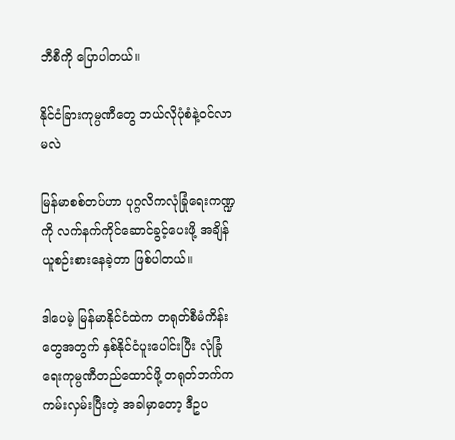ဘီစီကို ပြောပါတယ်။

နိုင်ငံခြားကုမ္ပဏီတွေ ဘယ်လိုပုံစံနဲ့ဝင်လာမလဲ

မြန်မာစစ်တပ်ဟာ ပုဂ္ဂလိကလုံခြုံရေးကဏ္ဍကို လက်နက်ကိုင်ဆောင်ခွင့်ပေးဖို့ အချိန်ယူစဉ်းစားနေခဲ့တာ ဖြစ်ပါတယ်။

ဒါပေမဲ့ မြန်မာနိုင်ငံထဲက တရုတ်စီမံကိန်းတွေအတွက် နှစ်နိုင်ငံပူးပေါင်းပြီး လုံခြုံရေးကုမ္ပဏီတည်ထောင်ဖို့ တရုတ်ဘက်ကကမ်းလှမ်းပြီးတဲ့ အခါမှာတော့ ဒီဥပ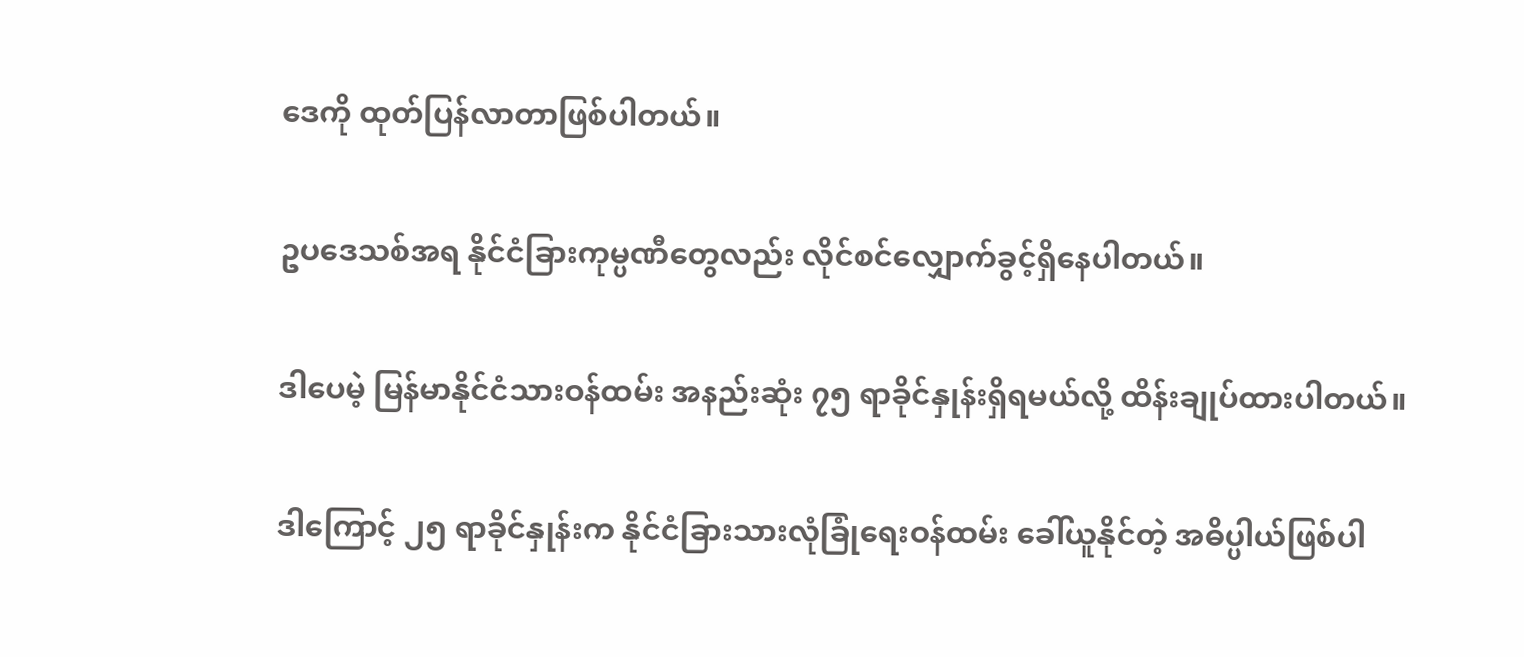ဒေကို ထုတ်ပြန်လာတာဖြစ်ပါတယ်။

ဥပဒေသစ်အရ နိုင်ငံခြားကုမ္ပဏီတွေလည်း လိုင်စင်လျှောက်ခွင့်ရှိနေပါတယ်။

ဒါပေမဲ့ မြန်မာနိုင်ငံသားဝန်ထမ်း အနည်းဆုံး ၇၅ ရာခိုင်နှုန်းရှိရမယ်လို့ ထိန်းချုပ်ထားပါတယ်။

ဒါကြောင့် ၂၅ ရာခိုင်နှုန်းက နိုင်ငံခြားသားလုံခြုံရေးဝန်ထမ်း ခေါ်ယူနိုင်တဲ့ အဓိပ္ပါယ်ဖြစ်ပါ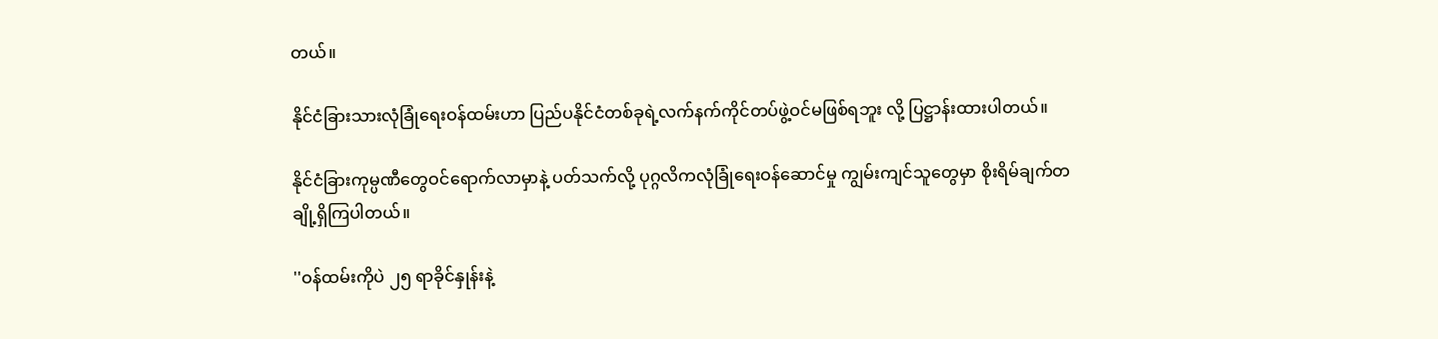တယ်။

နိုင်ငံခြားသားလုံခြုံရေးဝန်ထမ်းဟာ ပြည်ပနိုင်ငံတစ်ခုရဲ့လက်နက်ကိုင်တပ်ဖွဲ့ဝင်မဖြစ်ရဘူး လို့ ပြဋ္ဌာန်းထားပါတယ်။

နိုင်ငံခြားကုမ္ပဏီတွေဝင်ရောက်လာမှာနဲ့ ပတ်သက်လို့ ပုဂ္ဂလိကလုံခြုံရေးဝန်ဆောင်မှု ကျွမ်းကျင်သူတွေမှာ စိုးရိမ်ချက်တချို့ရှိကြပါတယ်။

''ဝန်ထမ်းကိုပဲ ၂၅ ရာခိုင်နှုန်းနဲ့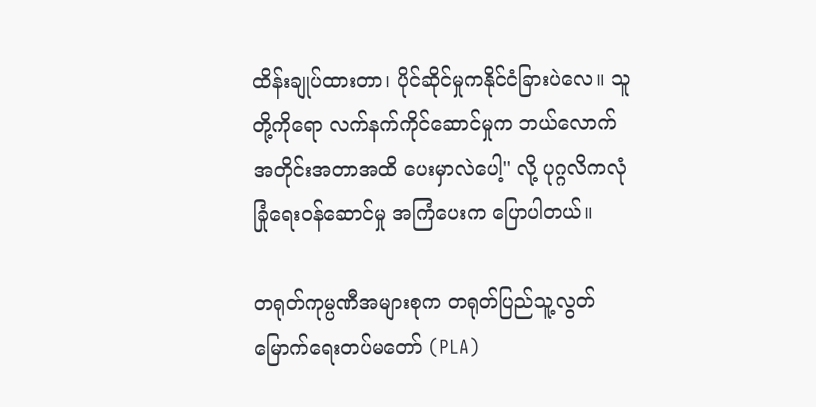ထိန်းချုပ်ထားတာ၊ ပိုင်ဆိုင်မှုကနိုင်ငံခြားပဲလေ။ သူတို့ကိုရော လက်နက်ကိုင်ဆောင်မှုက ဘယ်လောက်အတိုင်းအတာအထိ ပေးမှာလဲပေါ့'' လို့ ပုဂ္ဂလိကလုံခြုံရေးဝန်ဆောင်မှု အကြံပေးက ပြောပါတယ်။

တရုတ်ကုမ္ပဏီအများစုက တရုတ်ပြည်သူ့လွတ်မြောက်ရေးတပ်မတော် (PLA)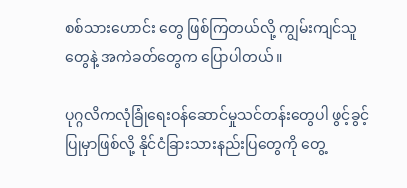စစ်သားဟောင်း တွေ ဖြစ်ကြတယ်လို့ ကျွမ်းကျင်သူတွေနဲ့ အကဲခတ်တွေက ပြောပါတယ်။

ပုဂ္ဂလိကလုံခြုံရေးဝန်ဆောင်မှုသင်တန်းတွေပါ ဖွင့်ခွင့်ပြုမှာဖြစ်လို့ နိုင်ငံခြားသားနည်းပြတွေကို တွေ့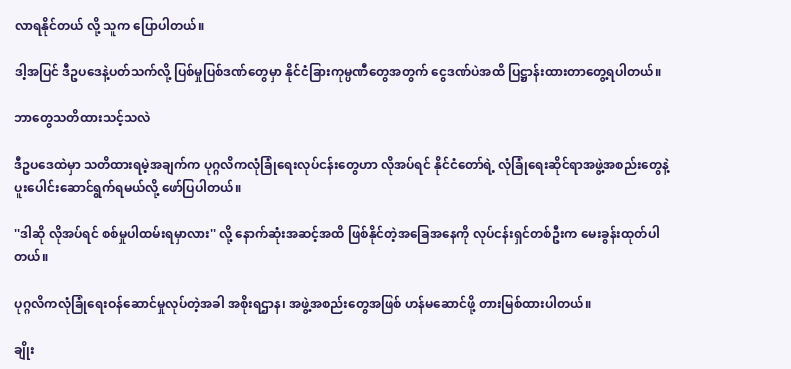လာရနိုင်တယ် လို့ သူက ပြောပါတယ်။

ဒါ့အပြင် ဒီဥပဒေနဲ့ပတ်သက်လို့ ပြစ်မှုပြစ်ဒဏ်တွေမှာ နိုင်ငံခြားကုမ္ပဏီတွေအတွက် ငွေဒဏ်ပဲအထိ ပြဋ္ဌာန်းထားတာတွေ့ရပါတယ်။

ဘာတွေသတိထားသင့်သလဲ

ဒီဥပဒေထဲမှာ သတိထားရမဲ့အချက်က ပုဂ္ဂလိကလုံခြုံရေးလုပ်ငန်းတွေဟာ လိုအပ်ရင် နိုင်ငံတော်ရဲ့ လုံခြုံရေးဆိုင်ရာအဖွဲ့အစည်းတွေနဲ့ ပူးပေါင်းဆောင်ရွက်ရမယ်လို့ ဖော်ပြပါတယ်။

''ဒါဆို လိုအပ်ရင် စစ်မှုပါထမ်းရမှာလား'' လို့ နောက်ဆုံးအဆင့်အထိ ဖြစ်နိုင်တဲ့အခြေအနေကို လုပ်ငန်းရှင်တစ်ဦးက မေးခွန်းထုတ်ပါတယ်။

ပုဂ္ဂလိကလုံခြုံရေးဝန်ဆောင်မှုလုပ်တဲ့အခါ အစိုးရဌာန၊ အဖွဲ့အစည်းတွေအဖြစ် ဟန်မဆောင်ဖို့ တားမြစ်ထားပါတယ်။

ချိုး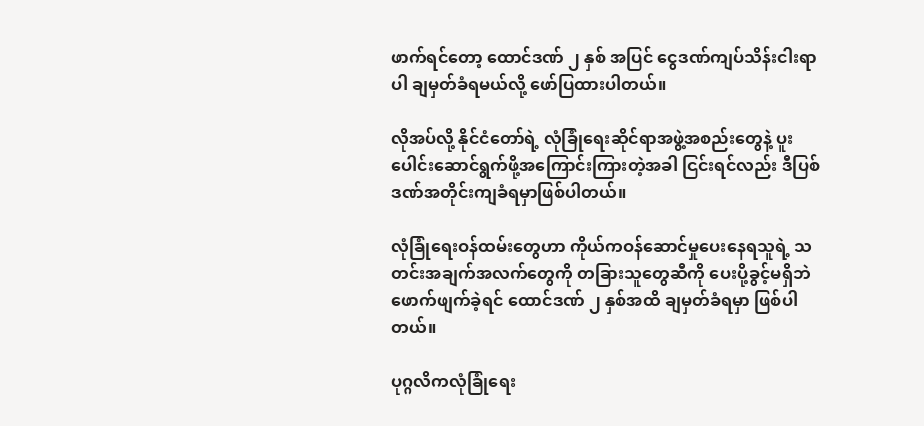ဖာက်ရင်တော့ ထောင်ဒဏ် ၂ နှစ် အပြင် ငွေဒဏ်ကျပ်သိန်းငါးရာပါ ချမှတ်ခံရမယ်လို့ ဖော်ပြထားပါတယ်။

လိုအပ်လို့ နိုင်ငံတော်ရဲ့ လုံခြုံရေးဆိုင်ရာအဖွဲ့အစည်းတွေနဲ့ ပူးပေါင်းဆောင်ရွက်ဖို့အကြောင်းကြားတဲ့အခါ ငြင်းရင်လည်း ဒီပြစ်ဒဏ်အတိုင်းကျခံရမှာဖြစ်ပါတယ်။

လုံခြုံရေးဝန်ထမ်းတွေဟာ ကိုယ်ကဝန်ဆောင်မှုပေးနေရသူရဲ့ သတင်းအချက်အလက်တွေကို တခြားသူတွေဆီကို ပေးပို့ခွင့်မရှိဘဲ ဖောက်ဖျက်ခဲ့ရင် ထောင်ဒဏ် ၂ နှစ်အထိ ချမှတ်ခံရမှာ ဖြစ်ပါတယ်။

ပုဂ္ဂလိကလုံခြုံရေး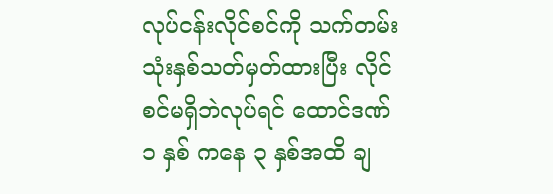လုပ်ငန်းလိုင်စင်ကို သက်တမ်းသုံးနှစ်သတ်မှတ်ထားပြီး လိုင်စင်မရှိဘဲလုပ်ရင် ထောင်ဒဏ် ၁ နှစ် ကနေ ၃ နှစ်အထိ ချ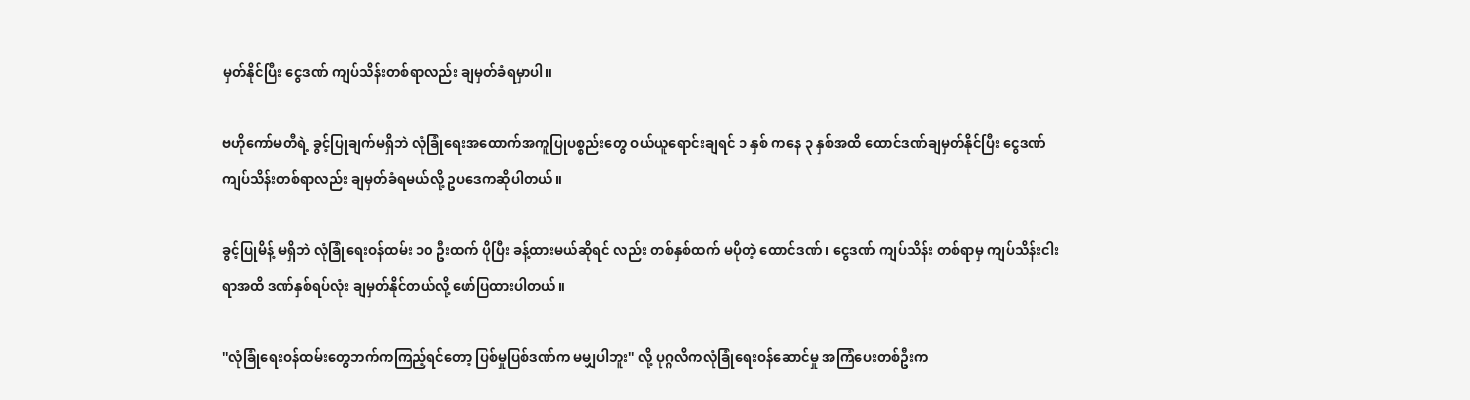မှတ်နိုင်ပြီး ငွေဒဏ် ကျပ်သိန်းတစ်ရာလည်း ချမှတ်ခံရမှာပါ။

ဗဟိုကော်မတီရဲ့ ခွင့်ပြုချက်မရှိဘဲ လုံခြုံရေးအထောက်အကူပြုပစ္စည်းတွေ ဝယ်ယူရောင်းချရင် ၁ နှစ် ကနေ ၃ နှစ်အထိ ထောင်ဒဏ်ချမှတ်နိုင်ပြီး ငွေဒဏ် ကျပ်သိန်းတစ်ရာလည်း ချမှတ်ခံရမယ်လို့ ဥပဒေကဆိုပါတယ်။

ခွင့်ပြုမိန့် မရှိဘဲ လုံခြုံရေးဝန်ထမ်း ၁၀ ဦးထက် ပိုပြီး ခန့်ထားမယ်ဆိုရင် လည်း တစ်နှစ်ထက် မပိုတဲ့ ထောင်ဒဏ်၊ ငွေဒဏ် ကျပ်သိန်း တစ်ရာမှ ကျပ်သိန်းငါးရာအထိ ဒဏ်နှစ်ရပ်လုံး ချမှတ်နိုင်တယ်လို့ ဖော်ပြထားပါတယ်။

''လုံခြုံရေးဝန်ထမ်းတွေဘက်ကကြည့်ရင်တော့ ပြစ်မှုပြစ်ဒဏ်က မမျှပါဘူး'' လို့ ပုဂ္ဂလိကလုံခြုံရေးဝန်ဆောင်မှု အကြံပေးတစ်ဦးက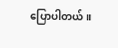ပြောပါတယ်။